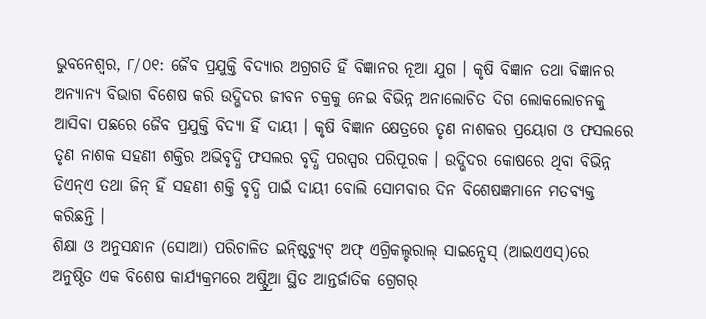ଭୁବନେଶ୍ୱର, ୮/୦୧: ଜୈବ ପ୍ରଯୁକ୍ତି ବିଦ୍ୟାର ଅଗ୍ରଗତି ହିଁ ବିଜ୍ଞାନର ନୂଆ ଯୁଗ । କୃଷି ବିଜ୍ଞାନ ତଥା ବିଜ୍ଞାନର ଅନ୍ୟାନ୍ୟ ବିଭାଗ ବିଶେଷ କରି ଉଦ୍ଭିଦର ଜୀବନ ଚକ୍ରକୁ ନେଇ ବିଭିନ୍ନ ଅନାଲୋଚିତ ଦିଗ ଲୋକଲୋଚନକୁ ଆସିବା ପଛରେ ଜୈବ ପ୍ରଯୁକ୍ତି ବିଦ୍ୟା ହିଁ ଦାୟୀ । କୃଷି ବିଜ୍ଞାନ କ୍ଷେତ୍ରରେ ତୃଣ ନାଶକର ପ୍ରୟୋଗ ଓ ଫସଲରେ ତୃଣ ନାଶକ ସହଣୀ ଶକ୍ତିର ଅଭିବୃଦ୍ଧି ଫସଲର ବୃଦ୍ଧି ପରସ୍ପର ପରିପୂରକ । ଉଦ୍ଭିଦର କୋଷରେ ଥିବା ବିଭିନ୍ନ ଡିଏନ୍ଏ ତଥା ଜିନ୍ ହିଁ ସହଣୀ ଶକ୍ତି ବୃଦ୍ଧି ପାଇଁ ଦାୟୀ ବୋଲି ସୋମବାର ଦିନ ବିଶେଷଜ୍ଞମାନେ ମତବ୍ୟକ୍ତ କରିଛନ୍ତି ।
ଶିକ୍ଷା ଓ ଅନୁସନ୍ଧାନ (ସୋଆ) ପରିଚାଳିତ ଇନ୍ଷ୍ଟିଚ୍ୟୁଟ୍ ଅଫ୍ ଏଗ୍ରିକଲ୍ଚରାଲ୍ ସାଇନ୍ସେସ୍ (ଆଇଏଏସ୍)ରେ ଅନୁଷ୍ଠିତ ଏକ ବିଶେଷ କାର୍ଯ୍ୟକ୍ରମରେ ଅଷ୍ଟ୍ର୍ରିଆ ସ୍ଥିତ ଆନ୍ତର୍ଜାତିକ ଗ୍ରେଗର୍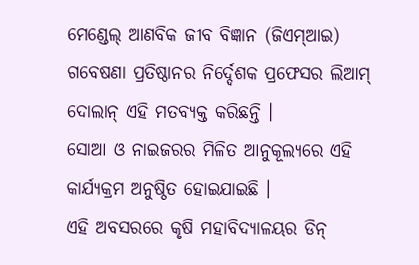ମେଣ୍ଡେଲ୍ ଆଣବିକ ଜୀବ ବିଜ୍ଞାନ (ଜିଏମ୍ଆଇ) ଗବେଷଣା ପ୍ରତିଷ୍ଠାନର ନିର୍ଦ୍ଦେଶକ ପ୍ରଫେସର ଲିଆମ୍ ଦୋଲାନ୍ ଏହି ମତବ୍ୟକ୍ତ କରିଛନ୍ତି ।
ସୋଆ ଓ ନାଇଜରର ମିଳିତ ଆନୁକୂଲ୍ୟରେ ଏହି କାର୍ଯ୍ୟକ୍ରମ ଅନୁଷ୍ଠିତ ହୋଇଯାଇଛି ।
ଏହି ଅବସରରେ କୃଷି ମହାବିଦ୍ୟାଳୟର ଡିନ୍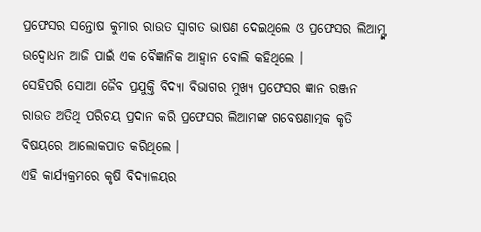ପ୍ରଫେସର ସନ୍ତୋଷ କୁମାର ରାଉତ ସ୍ୱାଗତ ଭାଷଣ ଦେଇଥିଲେ ଓ ପ୍ରଫେସର ଲିଆମ୍ଙ୍କ ଉଦ୍ବୋଧନ ଆଜି ପାଇଁ ଏକ ବୈଜ୍ଞାନିକ ଆହ୍ୱାନ ବୋଲି କହିଥିଲେ ।
ସେହିପରି ସୋଆ ଜୈବ ପ୍ରଯୁକ୍ତି ବିଦ୍ୟା ବିଭାଗର ମୁଖ୍ୟ ପ୍ରଫେସର ଜ୍ଞାନ ରଞ୍ଜନ ରାଉତ ଅତିଥି ପରିଚୟ ପ୍ରଦାନ କରି ପ୍ରଫେସର ଲିଆମଙ୍କ ଗବେଷଣାତ୍ମକ କୃତି ବିଷୟରେ ଆଲୋକପାତ କରିଥିଲେ ।
ଏହି କାର୍ଯ୍ୟକ୍ରମରେ କୃଷି ବିଦ୍ୟାଳୟର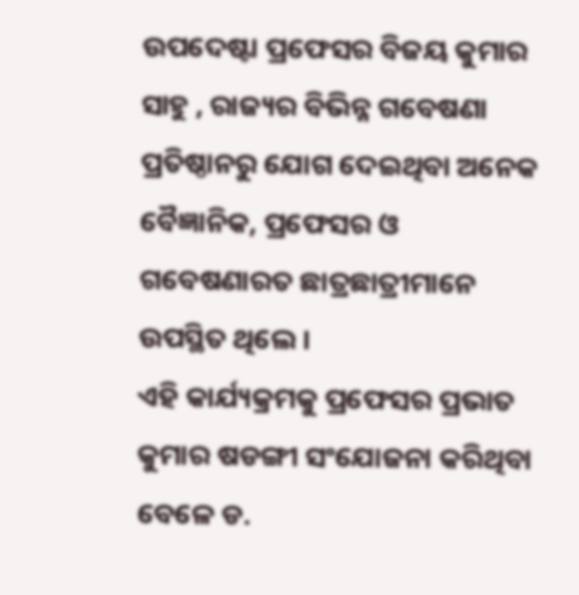ଉପଦେଷ୍ଟା ପ୍ରଫେସର ବିଜୟ କୁମାର ସାହୁ , ରାଜ୍ୟର ବିଭିନ୍ନ ଗବେଷଣା ପ୍ରତିଷ୍ଠାନରୁ ଯୋଗ ଦେଇଥିବା ଅନେକ ବୈଜ୍ଞାନିକ, ପ୍ରଫେସର ଓ ଗବେଷଣାରତ ଛାତ୍ରଛାତ୍ରୀମାନେ ଉପସ୍ଥିତ ଥିଲେ ।
ଏହି କାର୍ଯ୍ୟକ୍ରମକୁ ପ୍ରଫେସର ପ୍ରଭାତ କୁମାର ଷଡଙ୍ଗୀ ସଂଯୋଜନା କରିଥିବା ବେଳେ ଡ.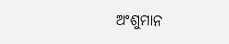ଅଂଶୁମାନ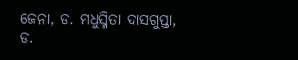ଜେନା, ଡ. ମଧୁସ୍ମିତା ଦାସଗୁପ୍ତା, ଡ.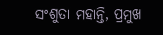ସଂଶୁତା ମହାନ୍ତି, ପ୍ରମୁଖ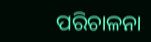ପରିଚାଳନା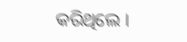କରିଥିଲେ ।